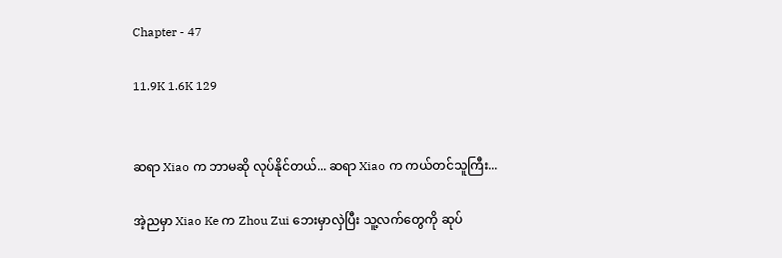Chapter - 47

11.9K 1.6K 129


ဆရာ Xiao က ဘာမဆို လုပ်နိုင်တယ်... ဆရာ Xiao က ကယ်တင်သူကြီး...

အဲ့ညမှာ Xiao Ke က Zhou Zui ဘေးမှာလှဲပြီး သူ့လက်တွေကို ဆုပ်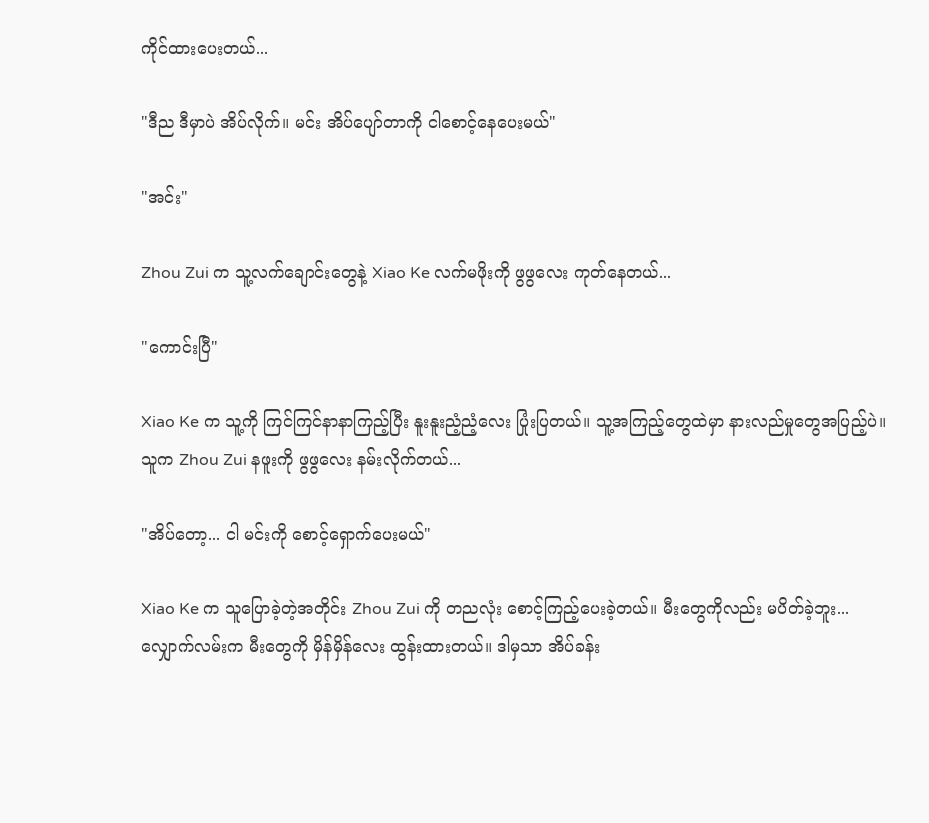ကိုင်ထားပေးတယ်...

"ဒီည ဒီမှာပဲ အိပ်လိုက်။ မင်း အိပ်ပျော်တာကို ငါစောင့်နေပေးမယ်"

"အင်း"

Zhou Zui က သူ့လက်ချောင်းတွေနဲ့ Xiao Ke လက်မဖိုးကို ဖွဖွလေး ကုတ်နေတယ်...

"ကောင်းပြီ"

Xiao Ke က သူ့ကို ကြင်ကြင်နာနာကြည့်ပြီး နူးနူးညံ့ညံ့လေး ပြုံးပြတယ်။ သူ့အကြည့်တွေထဲမှာ နားလည်မှုတွေအပြည့်ပဲ။ သူက Zhou Zui နဖူးကို ဖွဖွလေး နမ်းလိုက်တယ်...

"အိပ်တော့... ငါ မင်းကို စောင့်ရှောက်ပေးမယ်"

Xiao Ke က သူပြောခဲ့တဲ့အတိုင်း Zhou Zui ကို တညလုံး စောင့်‌ကြည့်ပေးခဲ့တယ်။ မီးတွေကိုလည်း မပိတ်ခဲ့ဘူး... လျှောက်လမ်းက မီးတွေကို မှိန်မှိန်လေး ထွန်းထားတယ်။ ဒါမှသာ အိပ်ခန်း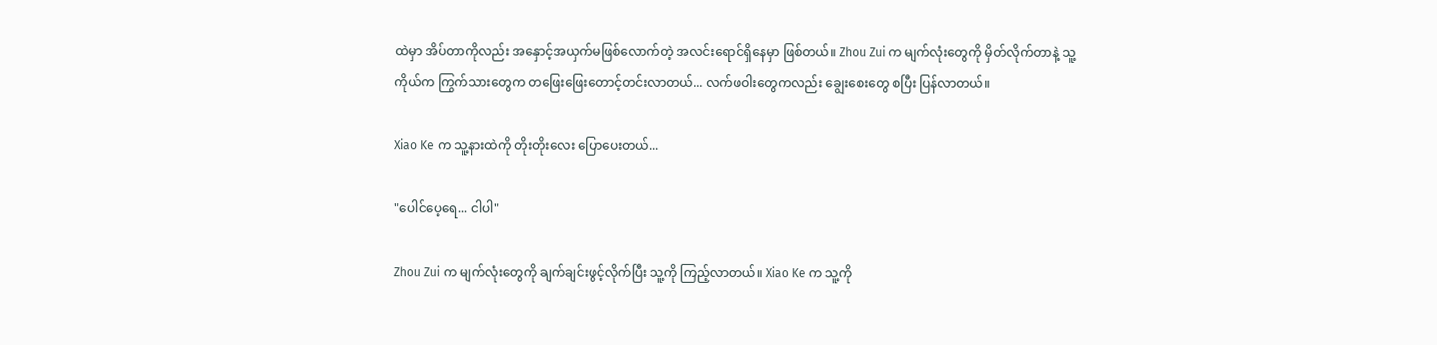ထဲမှာ အိပ်တာကိုလည်း အနှောင့်အယှက်မဖြစ်လောက်တဲ့ အလင်းရောင်ရှိနေမှာ ဖြစ်တယ်။ Zhou Zui က မျက်လုံးတွေကို မှိတ်လိုက်တာနဲ့ သူ့ကိုယ်က ကြွက်သားတွေက တဖြေးဖြေးတောင့်တင်းလာတယ်... လက်ဖဝါးတွေကလည်း ချွေးစေးတွေ စပြီး ပြန်လာတယ်။

Xiao Ke က သူ့နားထဲကို တိုးတိုးလေး ပြောပေးတယ်...

"ပေါင်ပေ့ရေ... ငါပါ"

Zhou Zui က မျက်လုံးတွေကို ချက်ချင်းဖွင့်လိုက်ပြီး သူ့ကို ကြည့်လာတယ်။ Xiao Ke က သူ့ကို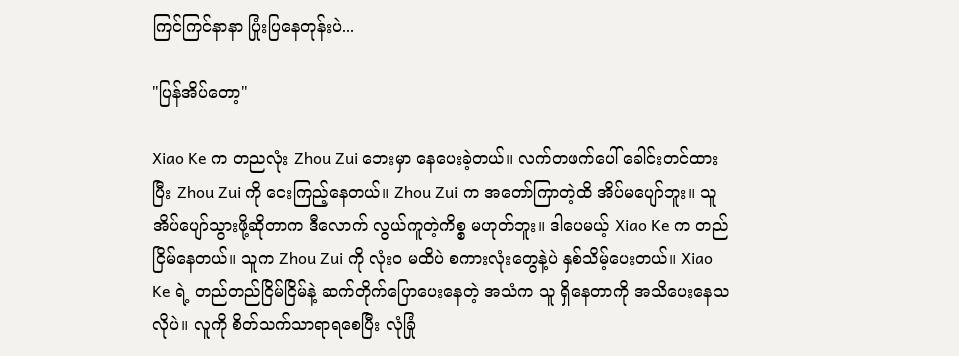ကြင်ကြင်နာနာ ပြုံးပြနေတုန်းပဲ...

"ပြန်အိပ်တော့"

Xiao Ke က တညလုံး Zhou Zui ဘေးမှာ နေပေးခဲ့တယ်။ လက်တ‌ဖက်ပေါ် ခေါင်းတင်ထားပြီး Zhou Zui ကို ငေးကြည့်‌နေတယ်။ Zhou Zui က အတော်ကြာတဲ့ထိ အိပ်မပျော်ဘူး။ သူ အိပ်ပျော်သွားဖို့ဆိုတာက ဒီလောက် လွယ်ကူတဲ့ကိစ္စ မဟုတ်ဘူး။ ဒါပေမယ့် Xiao Ke က တည်ငြိမ်နေတယ်။ သူက Zhou Zui ကို လုံးဝ မထိပဲ စကားလုံးတွေနဲ့ပဲ နှစ်သိမ့်ပေးတယ်။ Xiao Ke ရဲ့ တည်တည်ငြိမ်ငြိမ်နဲ့ ဆက်တိုက်ပြောပေးနေတဲ့ အသံက သူ ရှိနေတာကို အသိပေးနေသလိုပဲ။ လူကို စိတ်သက်သာရာရစေပြီး လုံခြုံ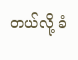တယ်လို့ ခံ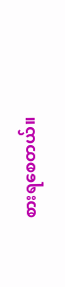စားရစေတယ်။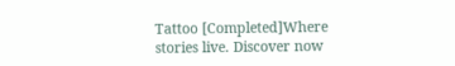Tattoo [Completed]Where stories live. Discover now